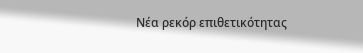Νέα ρεκόρ επιθετικότητας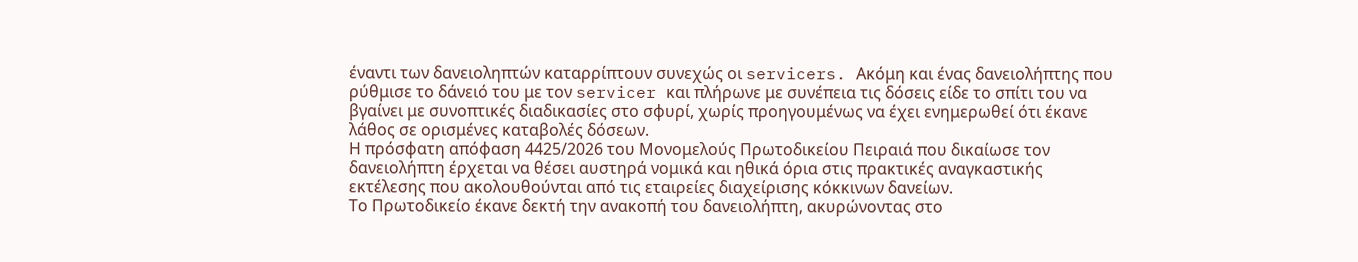έναντι των δανειοληπτών καταρρίπτουν συνεχώς οι servicers. Ακόμη και ένας δανειολήπτης που ρύθμισε το δάνειό του με τον servicer και πλήρωνε με συνέπεια τις δόσεις είδε το σπίτι του να βγαίνει με συνοπτικές διαδικασίες στο σφυρί, χωρίς προηγουμένως να έχει ενημερωθεί ότι έκανε λάθος σε ορισμένες καταβολές δόσεων.
Η πρόσφατη απόφαση 4425/2026 του Μονομελούς Πρωτοδικείου Πειραιά που δικαίωσε τον δανειολήπτη έρχεται να θέσει αυστηρά νομικά και ηθικά όρια στις πρακτικές αναγκαστικής εκτέλεσης που ακολουθούνται από τις εταιρείες διαχείρισης κόκκινων δανείων.
Το Πρωτοδικείο έκανε δεκτή την ανακοπή του δανειολήπτη, ακυρώνοντας στο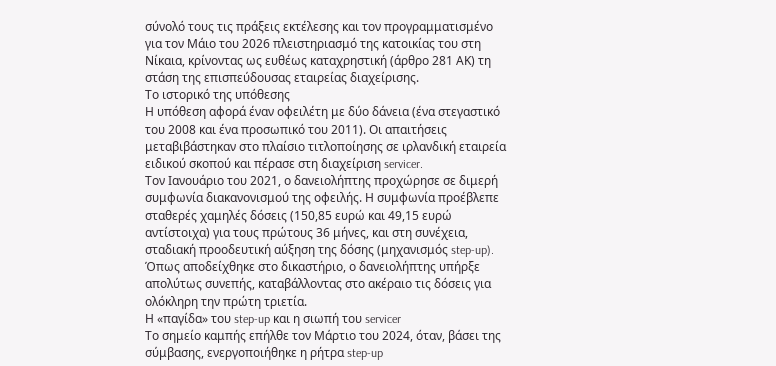σύνολό τους τις πράξεις εκτέλεσης και τον προγραμματισμένο για τον Μάιο του 2026 πλειστηριασμό της κατοικίας του στη Νίκαια, κρίνοντας ως ευθέως καταχρηστική (άρθρο 281 ΑΚ) τη στάση της επισπεύδουσας εταιρείας διαχείρισης.
Το ιστορικό της υπόθεσης
Η υπόθεση αφορά έναν οφειλέτη με δύο δάνεια (ένα στεγαστικό του 2008 και ένα προσωπικό του 2011). Οι απαιτήσεις μεταβιβάστηκαν στο πλαίσιο τιτλοποίησης σε ιρλανδική εταιρεία ειδικού σκοπού και πέρασε στη διαχείριση servicer.
Τον Ιανουάριο του 2021, ο δανειολήπτης προχώρησε σε διμερή συμφωνία διακανονισμού της οφειλής. Η συμφωνία προέβλεπε σταθερές χαμηλές δόσεις (150,85 ευρώ και 49,15 ευρώ αντίστοιχα) για τους πρώτους 36 μήνες, και στη συνέχεια, σταδιακή προοδευτική αύξηση της δόσης (μηχανισμός step-up).
Όπως αποδείχθηκε στο δικαστήριο, ο δανειολήπτης υπήρξε απολύτως συνεπής, καταβάλλοντας στο ακέραιο τις δόσεις για ολόκληρη την πρώτη τριετία.
Η «παγίδα» του step-up και η σιωπή του servicer
Το σημείο καμπής επήλθε τον Μάρτιο του 2024, όταν, βάσει της σύμβασης, ενεργοποιήθηκε η ρήτρα step-up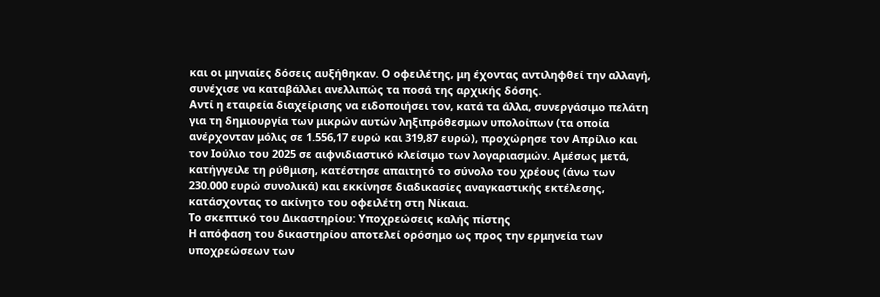και οι μηνιαίες δόσεις αυξήθηκαν. Ο οφειλέτης, μη έχοντας αντιληφθεί την αλλαγή, συνέχισε να καταβάλλει ανελλιπώς τα ποσά της αρχικής δόσης.
Αντί η εταιρεία διαχείρισης να ειδοποιήσει τον, κατά τα άλλα, συνεργάσιμο πελάτη για τη δημιουργία των μικρών αυτών ληξιπρόθεσμων υπολοίπων (τα οποία ανέρχονταν μόλις σε 1.556,17 ευρώ και 319,87 ευρώ), προχώρησε τον Απρίλιο και τον Ιούλιο του 2025 σε αιφνιδιαστικό κλείσιμο των λογαριασμών. Αμέσως μετά, κατήγγειλε τη ρύθμιση, κατέστησε απαιτητό το σύνολο του χρέους (άνω των 230.000 ευρώ συνολικά) και εκκίνησε διαδικασίες αναγκαστικής εκτέλεσης, κατάσχοντας το ακίνητο του οφειλέτη στη Νίκαια.
Το σκεπτικό του Δικαστηρίου: Υποχρεώσεις καλής πίστης
Η απόφαση του δικαστηρίου αποτελεί ορόσημο ως προς την ερμηνεία των υποχρεώσεων των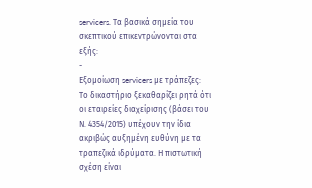servicers. Τα βασικά σημεία του σκεπτικού επικεντρώνονται στα εξής:
-
Εξομοίωση servicers με τράπεζες: Το δικαστήριο ξεκαθαρίζει ρητά ότι οι εταιρείες διαχείρισης (βάσει του Ν. 4354/2015) υπέχουν την ίδια ακριβώς αυξημένη ευθύνη με τα τραπεζικά ιδρύματα. Η πιστωτική σχέση είναι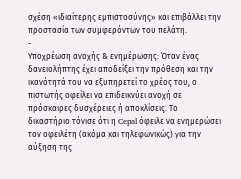σχέση «ιδιαίτερης εμπιστοσύνης» και επιβάλλει την προστασία των συμφερόντων του πελάτη.
-
Υποχρέωση ανοχής & ενημέρωσης: Όταν ένας δανειολήπτης έχει αποδείξει την πρόθεση και την ικανότητά του να εξυπηρετεί το χρέος του, ο πιστωτής οφείλει να επιδεικνύει ανοχή σε πρόσκαιρες δυσχέρειες ή αποκλίσεις. Το δικαστήριο τόνισε ότι η Cepal όφειλε να ενημερώσει τον οφειλέτη (ακόμα και τηλεφωνικώς) για την αύξηση της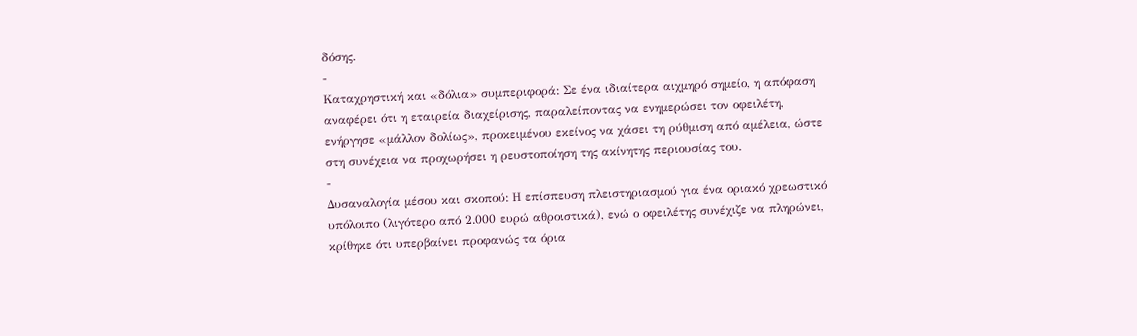δόσης.
-
Καταχρηστική και «δόλια» συμπεριφορά: Σε ένα ιδιαίτερα αιχμηρό σημείο, η απόφαση αναφέρει ότι η εταιρεία διαχείρισης, παραλείποντας να ενημερώσει τον οφειλέτη, ενήργησε «μάλλον δολίως», προκειμένου εκείνος να χάσει τη ρύθμιση από αμέλεια, ώστε στη συνέχεια να προχωρήσει η ρευστοποίηση της ακίνητης περιουσίας του.
-
Δυσαναλογία μέσου και σκοπού: Η επίσπευση πλειστηριασμού για ένα οριακό χρεωστικό υπόλοιπο (λιγότερο από 2.000 ευρώ αθροιστικά), ενώ ο οφειλέτης συνέχιζε να πληρώνει, κρίθηκε ότι υπερβαίνει προφανώς τα όρια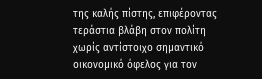της καλής πίστης, επιφέροντας τεράστια βλάβη στον πολίτη χωρίς αντίστοιχο σημαντικό οικονομικό όφελος για τον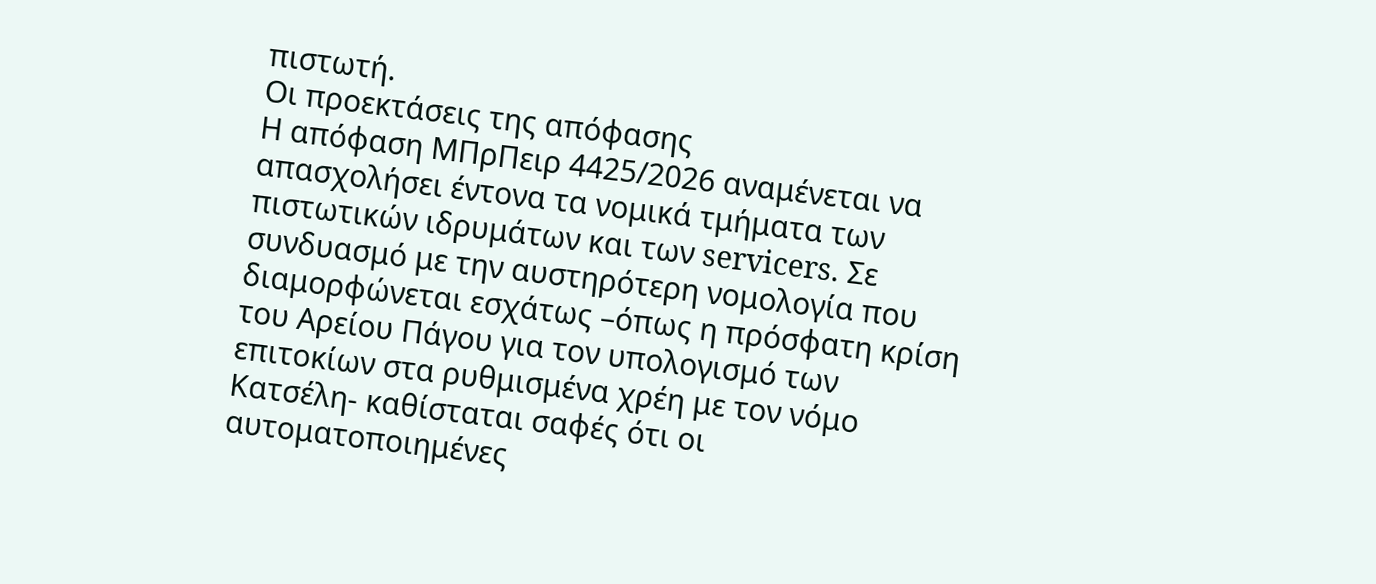πιστωτή.
Οι προεκτάσεις της απόφασης
Η απόφαση ΜΠρΠειρ 4425/2026 αναμένεται να απασχολήσει έντονα τα νομικά τμήματα των πιστωτικών ιδρυμάτων και των servicers. Σε συνδυασμό με την αυστηρότερη νομολογία που διαμορφώνεται εσχάτως –όπως η πρόσφατη κρίση του Αρείου Πάγου για τον υπολογισμό των επιτοκίων στα ρυθμισμένα χρέη με τον νόμο Κατσέλη- καθίσταται σαφές ότι οι αυτοματοποιημένες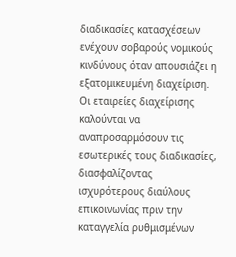διαδικασίες κατασχέσεων ενέχουν σοβαρούς νομικούς κινδύνους όταν απουσιάζει η εξατομικευμένη διαχείριση.
Οι εταιρείες διαχείρισης καλούνται να αναπροσαρμόσουν τις εσωτερικές τους διαδικασίες, διασφαλίζοντας ισχυρότερους διαύλους επικοινωνίας πριν την καταγγελία ρυθμισμένων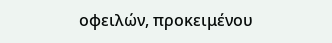οφειλών, προκειμένου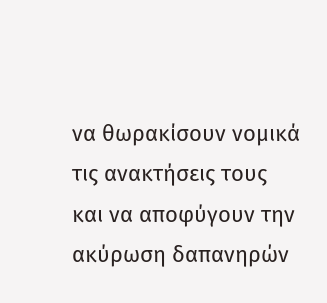να θωρακίσουν νομικά τις ανακτήσεις τους και να αποφύγουν την ακύρωση δαπανηρών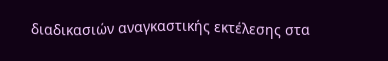διαδικασιών αναγκαστικής εκτέλεσης στα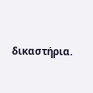δικαστήρια.